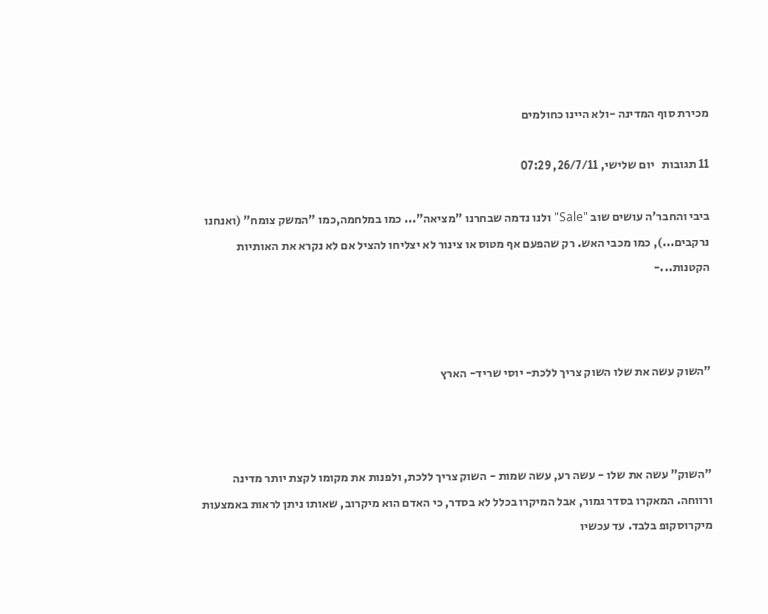מכירת סוף המדינה -ולא היינו כחולמים

11 תגובות   יום שלישי, 26/7/11, 07:29

ביבי והחבר'ה עושים שוב "Sale" ולנו נדמה שבחרנו "מציאה"... כמו במלחמה,כמו "המשק צומח" (ואנחנו נרקבים...), כמו מכבי האש. רק שהפעם אף מטוס או צינור לא יצליחו להציל אם לא נקרא את האותיות הקטנות...-



"השוק עשה את שלו השוק צריך ללכת- יוסי שריד- הארץ



"השוק" עשה את שלו - עשה רע, עשה שמות - השוק צריך ללכת, ולפנות את מקומו לקצת יותר מדינה ורווחה. המאקרו בסדר גמור, אבל המיקרו בכלל לא בסדר, כי האדם הוא מיקרוב, שאותו ניתן לראות באמצעות מיקרוסקופ בלבד. עד עכשיו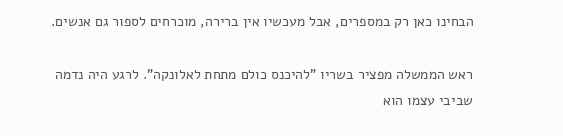הבחינו כאן רק במספרים, אבל מעכשיו אין ברירה, מוכרחים לספור גם אנשים.

ראש הממשלה מפציר בשריו "להיכנס כולם מתחת לאלונקה". לרגע היה נדמה שביבי עצמו הוא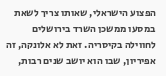הפצוע הישראלי, שאותו צריך לשאת במסעו ממשכן השרד בירושלים לחווילה בקיסריה. זאת לא אלונקה, זה אפיריון, שבו הוא יושב שנים רבות,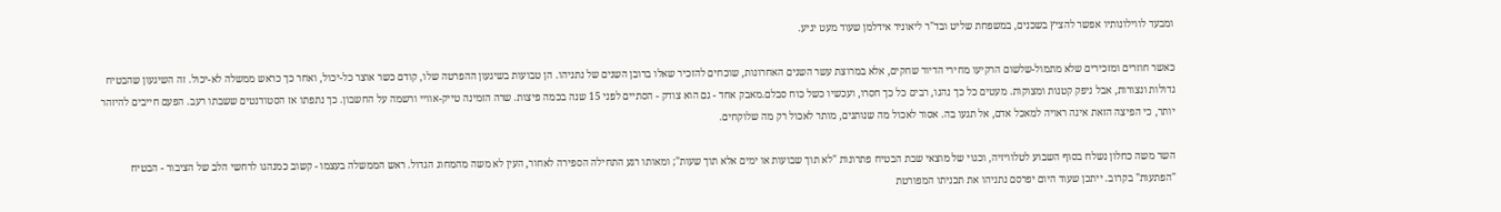ומבעד לווילונותיו אפשר להציץ בשכנים, במשפחת שליט ובד"ר ליאוניד אידלמן שעוד מעט יגיע.

כאשר חוזרים ומזכירים שלא מתמול-שלשום הרקיעו מחירי הדיור שחקים, אלא במרוצת עשר השנים האחרונות, שוכחים להזכיר שאלו ברובן השנים של נתניהו. הן טבועות בשיגעון ההפרטה שלו, קודם כשר אוצר כל-יכול, ואחר כך כראש ממשלה לא-יכול. זה השיגעון שהבטיח גדולות ונצורות, אבל ניפק קטנות ומצוקות. מעטים כל כך נהנו, רבים כל כך חסרו, ועכשיו כשל כוח סבלם.מאבק אחד - גם הוא צודק - הסתיים לפני 15 שנה בכמה פיצות. שרה הזמינה טייק-אוויי ורשמה על החשבון. כך נתפתו אז הסטודנטים ששבתו רעב. הפעם חייבים להיזהר יותר, כי הפיצה הזאת אינה ראויה למאכל אדם, אל תגעו בה. אסור לאכול מה שנותנים, מותר לאכול רק מה שלוקחים.

השר משה כחלון נשלח בסוף השבוע לטלוויזיה, וכגוי של מוצאי שבת הבטיח פתרונות "לא תוך שבועות או ימים אלא תוך שעות"; ומאותו רגע התחילה הספירה לאחור, העין לא משה מהמחוג הגדול. ראש הממשלה בעצמו - קשוב כמנהגו לרחשי הלב של הציבור - הבטיח "הפתעות" בקרוב. ייתכן שעוד היום יפרסם נתניהו את תכניתו המפורטת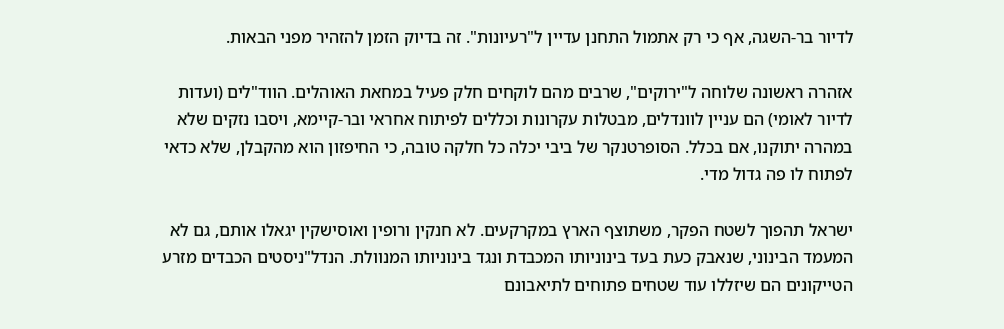לדיור בר-השגה, אף כי רק אתמול התחנן עדיין ל"רעיונות". זה בדיוק הזמן להזהיר מפני הבאות.

אזהרה ראשונה שלוחה ל"ירוקים", שרבים מהם לוקחים חלק פעיל במחאת האוהלים. הווד"לים (ועדות לדיור לאומי) הם עניין לוונדלים, מבטלות עקרונות וכללים לפיתוח אחראי ובר-קיימא, ויסבו נזקים שלא במהרה יתוקנו, אם בכלל. הסופרטנקר של ביבי יכלה כל חלקה טובה, כי החיפזון הוא מהקבלן, שלא כדאי לפתוח לו פה גדול מדי.

ישראל תהפוך לשטח הפקר, משתוצף הארץ במקרקעים. לא חנקין ורופין ואוסישקין יגאלו אותם, גם לא המעמד הבינוני, שנאבק כעת בעד בינוניותו המכבדת ונגד בינוניותו המנוולת. הנדל"ניסטים הכבדים מזרע הטייקונים הם שיזללו עוד שטחים פתוחים לתיאבונם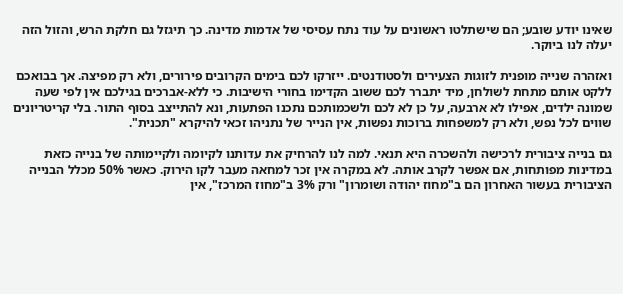שאינו יודע שובע; הם שישתלטו ראשונים על עוד נתח עסיסי של אדמות מדינה. כך תיגזל גם חלקת הרש, והזול הזה יעלה לנו ביוקר.

ואזהרה שנייה מופנית לזוגות הצעירים ולסטודנטים. ייזרקו לכם בימים הקרובים פירורים, ולא רק מפיצה. אך בבואכם ללקט אותם מתחת לשולחן, מיד יתברר לכם ששוב הקדימו בחורי הישיבות. כי ללא-אברכים בגילכם אין לפי שעה שמונה ילדים, אפילו לא ארבעה, על כן לא לכם ולשכמותכם נתכנו הפתעות, ונא להתייצב בסוף התור. בלי קריטריונים שווים לכל נפש, ולא רק למשפחות ברוכות נפשות, אין הנייר של נתניהו זכאי להיקרא "תכנית".

גם בנייה ציבורית לרכישה ולהשכרה היא תנאי. למה לנו להרחיק את עדותנו לקיומה ולקיימותה של בנייה כזאת במדינות מפותחות, אם אפשר לקרב אותה. לא במקרה אין זכר למחאה מעבר לקו הירוק. כאשר 50% מכלל הבנייה הציבורית בעשור האחרון הם ב"מחוז יהודה ושומרון" ורק 3% ב"מחוז המרכז", אין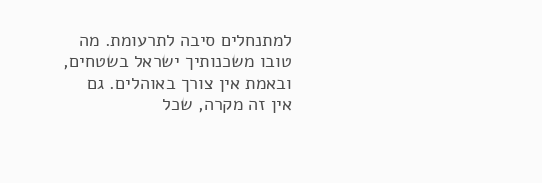למתנחלים סיבה לתרעומת. מה טובו משכנותיך ישראל בשטחים, ובאמת אין צורך באוהלים. גם אין זה מקרה, שכל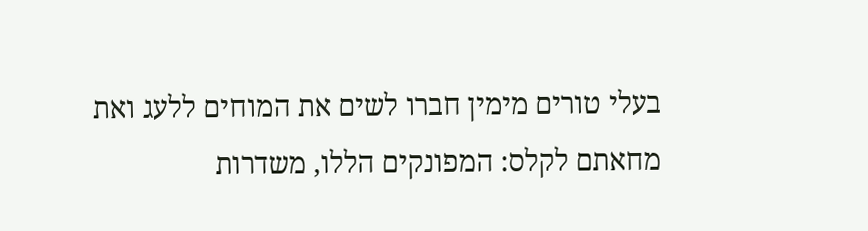בעלי טורים מימין חברו לשים את המוחים ללעג ואת מחאתם לקלס: המפונקים הללו, משדרות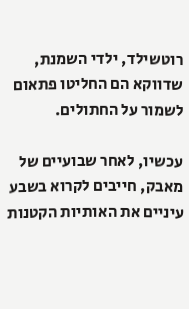רוטשילד, ילדי השמנת, שדווקא הם החליטו פתאום לשמור על החתולים.

עכשיו, לאחר שבועיים של מאבק, חייבים לקרוא בשבע עיניים את האותיות הקטנות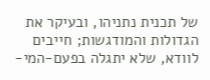של תכנית נתניהו, ובעיקר את הגדולות והמודגשות; חייבים לוודא, שלא יתגלה בפעם-המי-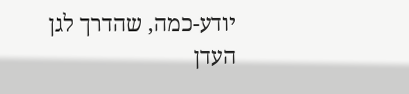יודע-כמה, שהדרך לגן העדן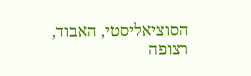הסוציאליסטי, האבוד, רצופה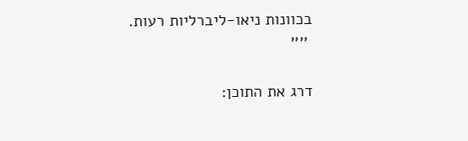בכוונות ניאו-ליברליות רעות.
 ''''

דרג את התוכן: